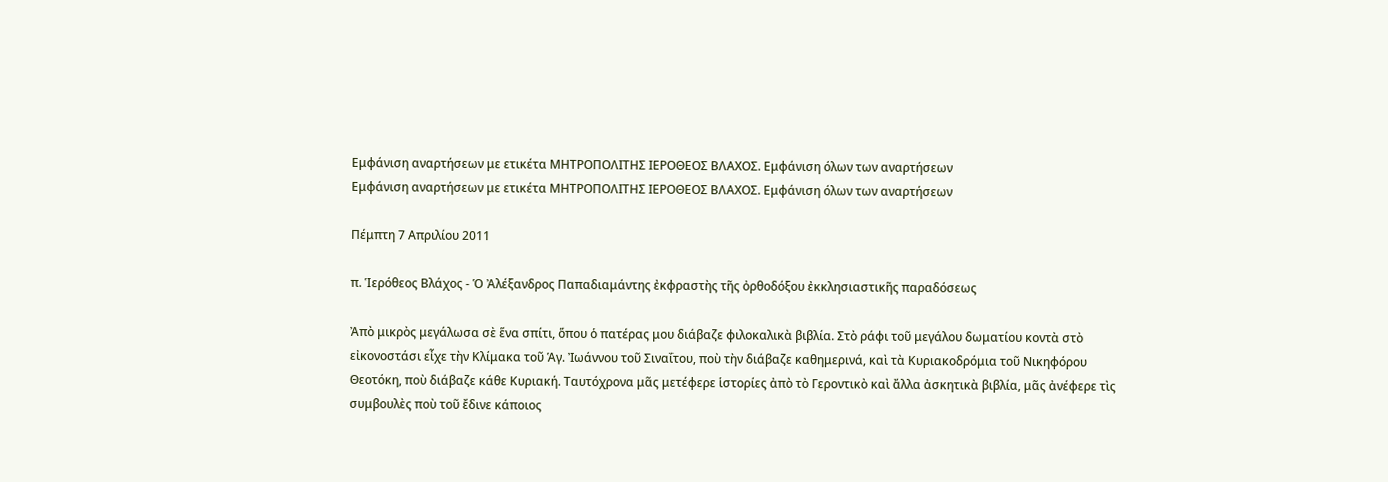Εμφάνιση αναρτήσεων με ετικέτα ΜΗΤΡΟΠΟΛΙΤΗΣ ΙΕΡΟΘΕΟΣ ΒΛΑΧΟΣ. Εμφάνιση όλων των αναρτήσεων
Εμφάνιση αναρτήσεων με ετικέτα ΜΗΤΡΟΠΟΛΙΤΗΣ ΙΕΡΟΘΕΟΣ ΒΛΑΧΟΣ. Εμφάνιση όλων των αναρτήσεων

Πέμπτη 7 Απριλίου 2011

π. Ἱερόθεος Βλάχος - Ὁ Ἀλέξανδρος Παπαδιαμάντης ἐκφραστὴς τῆς ὀρθοδόξου ἐκκλησιαστικῆς παραδόσεως

Ἀπὸ μικρὸς μεγάλωσα σὲ ἕνα σπίτι, ὅπου ὁ πατέρας μου διάβαζε φιλοκαλικὰ βιβλία. Στὸ ράφι τοῦ μεγάλου δωματίου κοντὰ στὸ εἰκονοστάσι εἶχε τὴν Κλίμακα τοῦ Ἁγ. Ἰωάννου τοῦ Σιναΐτου, ποὺ τὴν διάβαζε καθημερινά, καὶ τὰ Κυριακοδρόμια τοῦ Νικηφόρου Θεοτόκη, ποὺ διάβαζε κάθε Κυριακή. Ταυτόχρονα μᾶς μετέφερε ἱστορίες ἀπὸ τὸ Γεροντικὸ καὶ ἄλλα ἀσκητικὰ βιβλία, μᾶς ἀνέφερε τὶς συμβουλὲς ποὺ τοῦ ἔδινε κάποιος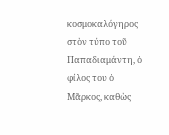κοσμοκαλόγηρος στὸν τύπο τοῦ Παπαδιαμάντη, ὁ φίλος του ὁ Μᾶρκος, καθὼς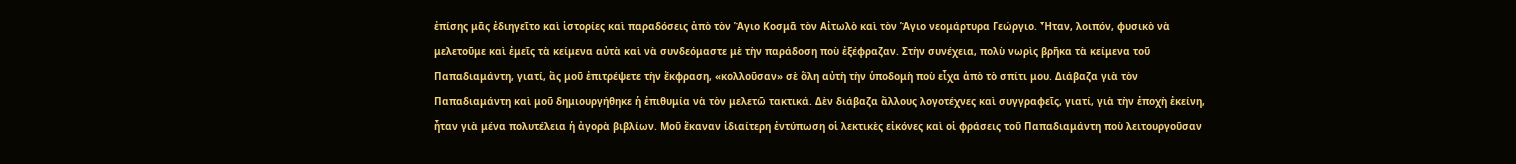ἐπίσης μᾶς ἐδιηγεῖτο καὶ ἱστορίες καὶ παραδόσεις ἀπὸ τὸν Ἅγιο Κοσμᾶ τὸν Αἰτωλὸ καὶ τὸν Ἅγιο νεομάρτυρα Γεώργιο. Ἦταν, λοιπόν, φυσικὸ νὰ μελετοῦμε καὶ ἐμεῖς τὰ κείμενα αὐτὰ καὶ νὰ συνδεόμαστε μὲ τὴν παράδοση ποὺ ἐξέφραζαν. Στὴν συνέχεια, πολὺ νωρὶς βρῆκα τὰ κείμενα τοῦ Παπαδιαμάντη, γιατί, ἂς μοῦ ἐπιτρέψετε τὴν ἔκφραση, «κολλοῦσαν» σὲ ὅλη αὐτὴ τὴν ὑποδομὴ ποὺ εἶχα ἀπὸ τὸ σπίτι μου. Διάβαζα γιὰ τὸν Παπαδιαμάντη καὶ μοῦ δημιουργήθηκε ἡ ἐπιθυμία νὰ τὸν μελετῶ τακτικά. Δὲν διάβαζα ἄλλους λογοτέχνες καὶ συγγραφεῖς, γιατί, γιὰ τὴν ἐποχὴ ἐκείνη, ἦταν γιὰ μένα πολυτέλεια ἡ ἀγορὰ βιβλίων. Μοῦ ἔκαναν ἰδιαίτερη ἐντύπωση οἱ λεκτικὲς εἰκόνες καὶ οἱ φράσεις τοῦ Παπαδιαμάντη ποὺ λειτουργοῦσαν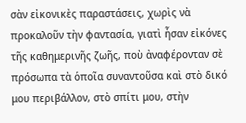σὰν εἰκονικὲς παραστάσεις, χωρὶς νὰ προκαλοῦν τὴν φαντασία, γιατὶ ἦσαν εἰκόνες τῆς καθημερινῆς ζωῆς, ποὺ ἀναφέρονταν σὲ πρόσωπα τὰ ὁποῖα συναντοῦσα καὶ στὸ δικό μου περιβάλλον, στὸ σπίτι μου, στὴν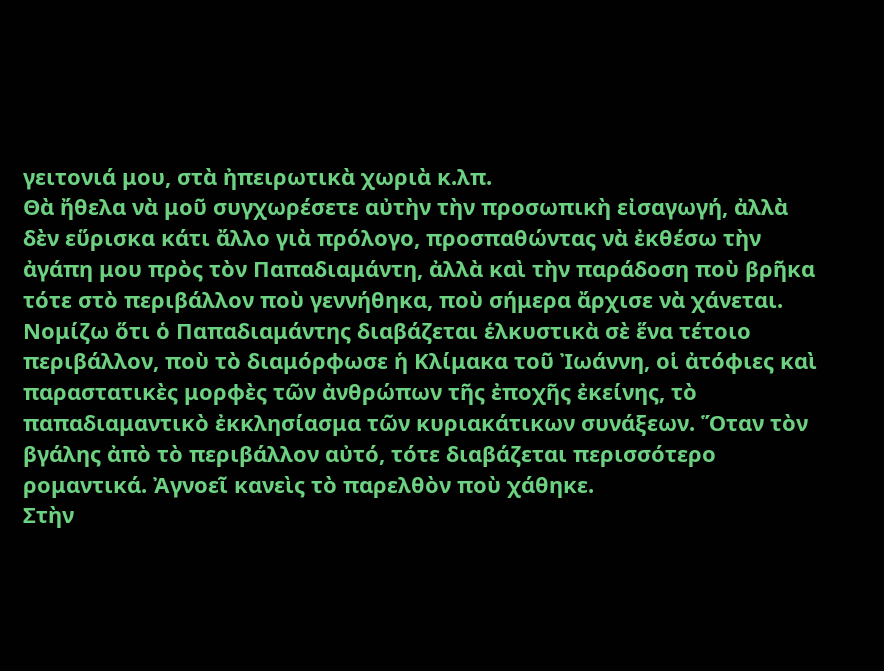γειτονιά μου, στὰ ἠπειρωτικὰ χωριὰ κ.λπ.
Θὰ ἤθελα νὰ μοῦ συγχωρέσετε αὐτὴν τὴν προσωπικὴ εἰσαγωγή, ἀλλὰ δὲν εὕρισκα κάτι ἄλλο γιὰ πρόλογο, προσπαθώντας νὰ ἐκθέσω τὴν ἀγάπη μου πρὸς τὸν Παπαδιαμάντη, ἀλλὰ καὶ τὴν παράδοση ποὺ βρῆκα τότε στὸ περιβάλλον ποὺ γεννήθηκα, ποὺ σήμερα ἄρχισε νὰ χάνεται. Νομίζω ὅτι ὁ Παπαδιαμάντης διαβάζεται ἑλκυστικὰ σὲ ἕνα τέτοιο περιβάλλον, ποὺ τὸ διαμόρφωσε ἡ Κλίμακα τοῦ Ἰωάννη, οἱ ἀτόφιες καὶ παραστατικὲς μορφὲς τῶν ἀνθρώπων τῆς ἐποχῆς ἐκείνης, τὸ παπαδιαμαντικὸ ἐκκλησίασμα τῶν κυριακάτικων συνάξεων. Ὅταν τὸν βγάλης ἀπὸ τὸ περιβάλλον αὐτό, τότε διαβάζεται περισσότερο ρομαντικά. Ἀγνοεῖ κανεὶς τὸ παρελθὸν ποὺ χάθηκε.
Στὴν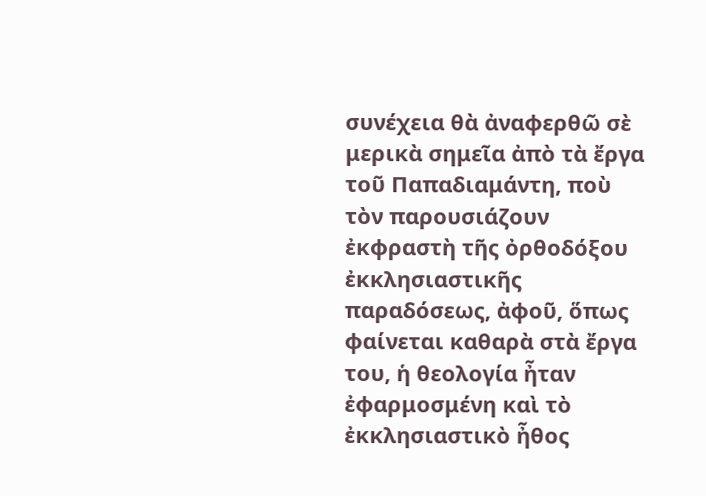συνέχεια θὰ ἀναφερθῶ σὲ μερικὰ σημεῖα ἀπὸ τὰ ἔργα τοῦ Παπαδιαμάντη, ποὺ τὸν παρουσιάζουν ἐκφραστὴ τῆς ὀρθοδόξου ἐκκλησιαστικῆς παραδόσεως, ἀφοῦ, ὅπως φαίνεται καθαρὰ στὰ ἔργα του, ἡ θεολογία ἦταν ἐφαρμοσμένη καὶ τὸ ἐκκλησιαστικὸ ἦθος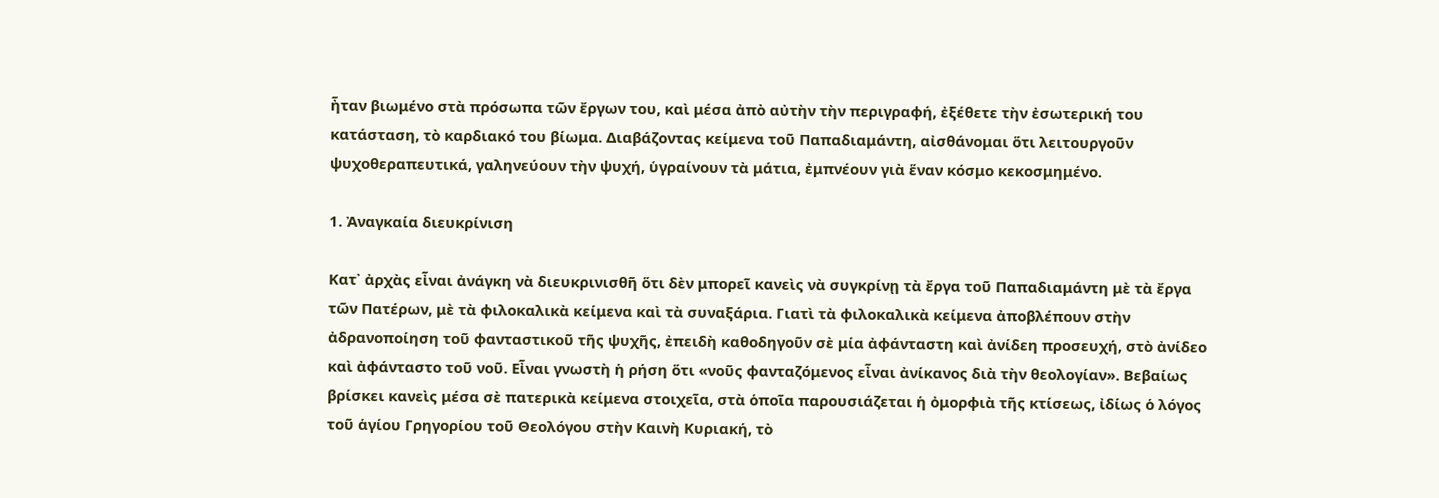ἦταν βιωμένο στὰ πρόσωπα τῶν ἔργων του, καὶ μέσα ἀπὸ αὐτὴν τὴν περιγραφή, ἐξέθετε τὴν ἐσωτερική του κατάσταση, τὸ καρδιακό του βίωμα. Διαβάζοντας κείμενα τοῦ Παπαδιαμάντη, αἰσθάνομαι ὅτι λειτουργοῦν ψυχοθεραπευτικά, γαληνεύουν τὴν ψυχή, ὑγραίνουν τὰ μάτια, ἐμπνέουν γιὰ ἕναν κόσμο κεκοσμημένο.

1. Ἀναγκαία διευκρίνιση

Κατ᾿ ἀρχὰς εἶναι ἀνάγκη νὰ διευκρινισθῆ ὅτι δὲν μπορεῖ κανεὶς νὰ συγκρίνῃ τὰ ἔργα τοῦ Παπαδιαμάντη μὲ τὰ ἔργα τῶν Πατέρων, μὲ τὰ φιλοκαλικὰ κείμενα καὶ τὰ συναξάρια. Γιατὶ τὰ φιλοκαλικὰ κείμενα ἀποβλέπουν στὴν ἀδρανοποίηση τοῦ φανταστικοῦ τῆς ψυχῆς, ἐπειδὴ καθοδηγοῦν σὲ μία ἀφάνταστη καὶ ἀνίδεη προσευχή, στὸ ἀνίδεο καὶ ἀφάνταστο τοῦ νοῦ. Εἶναι γνωστὴ ἡ ρήση ὅτι «νοῦς φανταζόμενος εἶναι ἀνίκανος διὰ τὴν θεολογίαν». Βεβαίως βρίσκει κανεὶς μέσα σὲ πατερικὰ κείμενα στοιχεῖα, στὰ ὁποῖα παρουσιάζεται ἡ ὀμορφιὰ τῆς κτίσεως, ἰδίως ὁ λόγος τοῦ ἁγίου Γρηγορίου τοῦ Θεολόγου στὴν Καινὴ Κυριακή, τὸ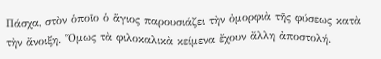Πάσχα, στὸν ὁποῖο ὁ ἅγιος παρουσιάζει τὴν ὀμορφιὰ τῆς φύσεως κατὰ τὴν ἄνοιξη. Ὅμως τὰ φιλοκαλικὰ κείμενα ἔχουν ἄλλη ἀποστολή.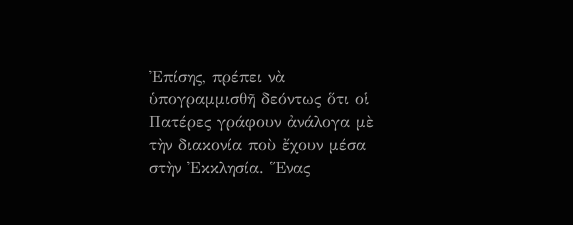Ἐπίσης, πρέπει νὰ ὑπογραμμισθῆ δεόντως ὅτι οἱ Πατέρες γράφουν ἀνάλογα μὲ τὴν διακονία ποὺ ἔχουν μέσα στὴν Ἐκκλησία. Ἕνας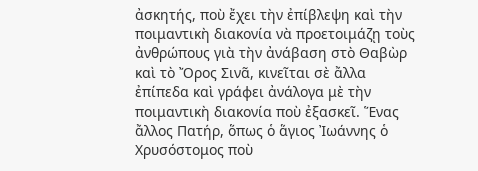ἀσκητής, ποὺ ἔχει τὴν ἐπίβλεψη καὶ τὴν ποιμαντικὴ διακονία νὰ προετοιμάζῃ τοὺς ἀνθρώπους γιὰ τὴν ἀνάβαση στὸ Θαβὼρ καὶ τὸ Ὄρος Σινᾶ, κινεῖται σὲ ἄλλα ἐπίπεδα καὶ γράφει ἀνάλογα μὲ τὴν ποιμαντικὴ διακονία ποὺ ἐξασκεῖ. Ἕνας ἄλλος Πατήρ, ὅπως ὁ ἅγιος Ἰωάννης ὁ Χρυσόστομος ποὺ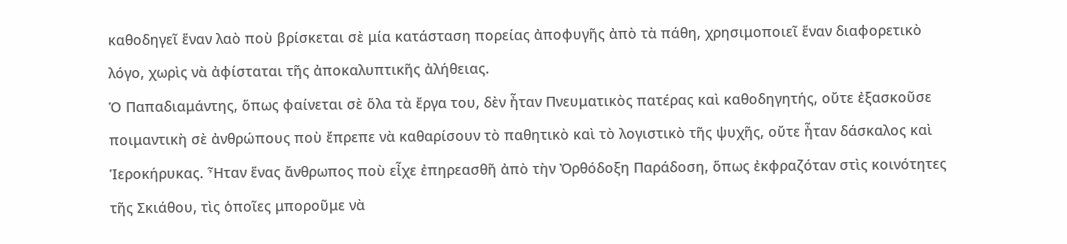καθοδηγεῖ ἕναν λαὸ ποὺ βρίσκεται σὲ μία κατάσταση πορείας ἀποφυγῆς ἀπὸ τὰ πάθη, χρησιμοποιεῖ ἕναν διαφορετικὸ λόγο, χωρὶς νὰ ἀφίσταται τῆς ἀποκαλυπτικῆς ἀλήθειας.
Ὁ Παπαδιαμάντης, ὅπως φαίνεται σὲ ὅλα τὰ ἔργα του, δὲν ἦταν Πνευματικὸς πατέρας καὶ καθοδηγητής, οὔτε ἐξασκοῦσε ποιμαντικὴ σὲ ἀνθρώπους ποὺ ἔπρεπε νὰ καθαρίσουν τὸ παθητικὸ καὶ τὸ λογιστικὸ τῆς ψυχῆς, οὔτε ἦταν δάσκαλος καὶ Ἱεροκήρυκας. Ἦταν ἕνας ἄνθρωπος ποὺ εἶχε ἐπηρεασθῆ ἀπὸ τὴν Ὀρθόδοξη Παράδοση, ὅπως ἐκφραζόταν στὶς κοινότητες τῆς Σκιάθου, τὶς ὁποῖες μποροῦμε νὰ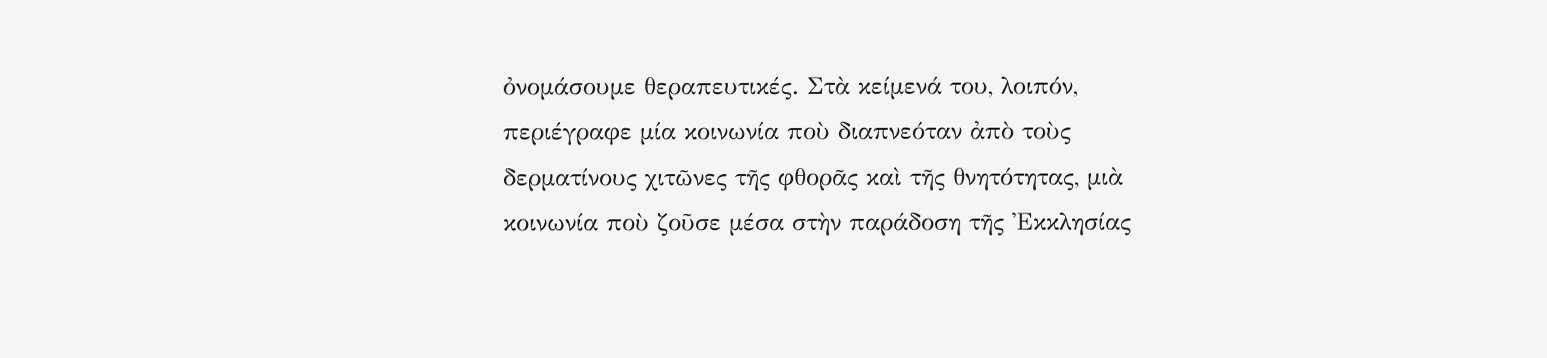ὀνομάσουμε θεραπευτικές. Στὰ κείμενά του, λοιπόν, περιέγραφε μία κοινωνία ποὺ διαπνεόταν ἀπὸ τοὺς δερματίνους χιτῶνες τῆς φθορᾶς καὶ τῆς θνητότητας, μιὰ κοινωνία ποὺ ζοῦσε μέσα στὴν παράδοση τῆς Ἐκκλησίας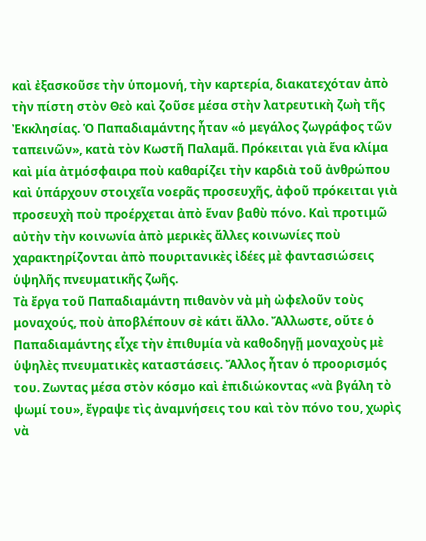καὶ ἐξασκοῦσε τὴν ὑπομονή, τὴν καρτερία, διακατεχόταν ἀπὸ τὴν πίστη στὸν Θεὸ καὶ ζοῦσε μέσα στὴν λατρευτικὴ ζωὴ τῆς Ἐκκλησίας. Ὁ Παπαδιαμάντης ἦταν «ὁ μεγάλος ζωγράφος τῶν ταπεινῶν», κατὰ τὸν Κωστῆ Παλαμᾶ. Πρόκειται γιὰ ἕνα κλίμα καὶ μία ἀτμόσφαιρα ποὺ καθαρίζει τὴν καρδιὰ τοῦ ἀνθρώπου καὶ ὑπάρχουν στοιχεῖα νοερᾶς προσευχῆς, ἀφοῦ πρόκειται γιὰ προσευχὴ ποὺ προέρχεται ἀπὸ ἕναν βαθὺ πόνο. Καὶ προτιμῶ αὐτὴν τὴν κοινωνία ἀπὸ μερικὲς ἄλλες κοινωνίες ποὺ χαρακτηρίζονται ἀπὸ πουριτανικὲς ἰδέες μὲ φαντασιώσεις ὑψηλῆς πνευματικῆς ζωῆς.
Τὰ ἔργα τοῦ Παπαδιαμάντη πιθανὸν νὰ μὴ ὠφελοῦν τοὺς μοναχούς, ποὺ ἀποβλέπουν σὲ κάτι ἄλλο. Ἄλλωστε, οὔτε ὁ Παπαδιαμάντης εἶχε τὴν ἐπιθυμία νὰ καθοδηγῇ μοναχοὺς μὲ ὑψηλὲς πνευματικὲς καταστάσεις. Ἄλλος ἦταν ὁ προορισμός του. Ζωντας μέσα στὸν κόσμο καὶ ἐπιδιώκοντας «νὰ βγάλη τὸ ψωμί του», ἔγραψε τὶς ἀναμνήσεις του καὶ τὸν πόνο του, χωρὶς νὰ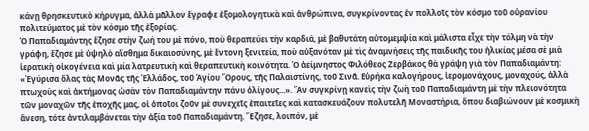κάνῃ θρησκευτικὸ κήρυγμα, ἀλλὰ μᾶλλον ἔγραφε ἐξομολογητικὰ καὶ ἀνθρώπινα, συγκρίνοντας ἐν πολλοῖς τὸν κόσμο τοῦ οὐρανίου πολιτεύματος μὲ τὸν κόσμο τῆς ἐξορίας.
Ὁ Παπαδιαμάντης ἔζησε στὴν ζωή του μὲ πόνο, ποὺ θεραπεύει τὴν καρδιά, μὲ βαθυτάτη αὐτομεμψία καὶ μάλιστα εἶχε τὴν τόλμη νὰ τὴν γράφη, ἔζησε μὲ ὑψηλὸ αἴσθημα δικαιοσύνης, μὲ ἔντονη ξενιτεία, ποὺ αὐξανόταν μὲ τὶς ἀναμνήσεις τῆς παιδικῆς του ἡλικίας μέσα σὲ μιὰ ἱερατικὴ οἰκογένεια καὶ μία λατρευτικὴ καὶ θεραπευτικὴ κοινότητα. Ὁ ἀείμνηστος Φιλόθεος Ζερβάκος θὰ γράψη γιὰ τὸν Παπαδιαμάντη: «Ἐγύρισα ὅλας τὰς Μονᾶς τῆς Ἑλλάδος, τοῦ Ἁγίου Ὄρους, τῆς Παλαιστίνης, τοῦ Σινᾶ. Εὑρήκα καλογήρους, ἱερομονάχους, μοναχούς, ἀλλὰ πτωχοὺς καὶ ἀκτήμονας ὡσὰν τὸν Παπαδιαμάντην πάνυ ὀλίγους...». Ἂν συγκρίνῃ κανεὶς τὴν ζωὴ τοῦ Παπαδιαμάντη μὲ τὴν πλειονότητα τῶν μοναχῶν τῆς ἐποχῆς μας, οἱ ὁποῖοι ζοῦν μὲ συνεχεῖς ἐπαιτεῖες καὶ κατασκευάζουν πολυτελῆ Μοναστήρια, ὅπου διαβιώνουν μὲ κοσμικὴ ἄνεση, τότε ἀντιλαμβάνεται τὴν ἀξία τοῦ Παπαδιαμάντη. Ἔζησε, λοιπόν, μὲ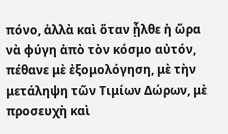πόνο, ἀλλὰ καὶ ὅταν ᾖλθε ἡ ὥρα νὰ φύγη ἀπὸ τὸν κόσμο αὐτόν, πέθανε μὲ ἐξομολόγηση, μὲ τὴν μετάληψη τῶν Τιμίων Δώρων, μὲ προσευχὴ καὶ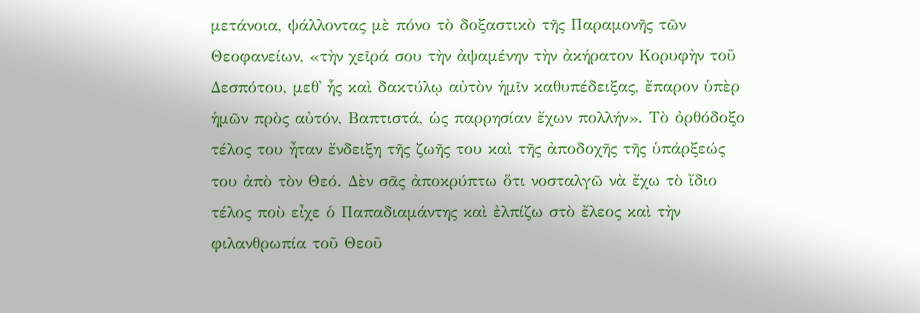μετάνοια, ψάλλοντας μὲ πόνο τὸ δοξαστικὸ τῆς Παραμονῆς τῶν Θεοφανείων, «τὴν χεῖρά σου τὴν ἀψαμένην τὴν ἀκήρατον Κορυφὴν τοῦ Δεσπότου, μεθ᾿ ἧς καὶ δακτύλῳ αὐτὸν ἡμῖν καθυπέδειξας, ἔπαρον ὑπὲρ ἡμῶν πρὸς αὐτόν, Βαπτιστά, ὡς παρρησίαν ἔχων πολλήν». Τὸ ὀρθόδοξο τέλος του ἦταν ἔνδειξη τῆς ζωῆς του καὶ τῆς ἀποδοχῆς τῆς ὑπάρξεώς του ἀπὸ τὸν Θεό. Δὲν σᾶς ἀποκρύπτω ὅτι νοσταλγῶ νὰ ἔχω τὸ ἴδιο τέλος ποὺ εἶχε ὁ Παπαδιαμάντης καὶ ἐλπίζω στὸ ἔλεος καὶ τὴν φιλανθρωπία τοῦ Θεοῦ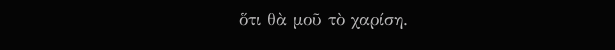ὅτι θὰ μοῦ τὸ χαρίση.